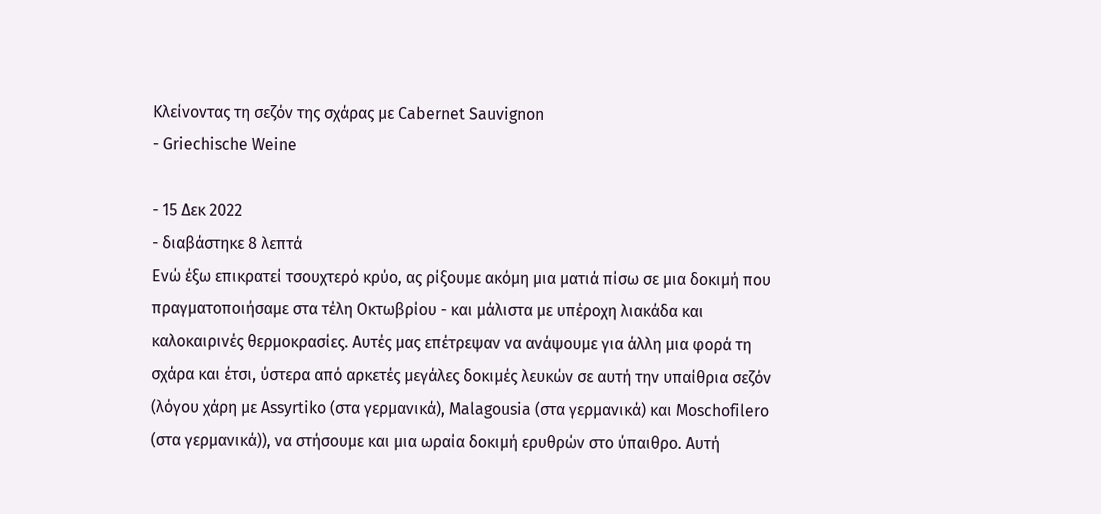Κλείνοντας τη σεζόν της σχάρας με Cabernet Sauvignon
- Griechische Weine

- 15 Δεκ 2022
- διαβάστηκε 8 λεπτά
Ενώ έξω επικρατεί τσουχτερό κρύο, ας ρίξουμε ακόμη μια ματιά πίσω σε μια δοκιμή που πραγματοποιήσαμε στα τέλη Οκτωβρίου - και μάλιστα με υπέροχη λιακάδα και καλοκαιρινές θερμοκρασίες. Αυτές μας επέτρεψαν να ανάψουμε για άλλη μια φορά τη σχάρα και έτσι, ύστερα από αρκετές μεγάλες δοκιμές λευκών σε αυτή την υπαίθρια σεζόν (λόγου χάρη με Assyrtiko (στα γερμανικά), Malagousia (στα γερμανικά) και Moschofilero (στα γερμανικά)), να στήσουμε και μια ωραία δοκιμή ερυθρών στο ύπαιθρο. Αυτή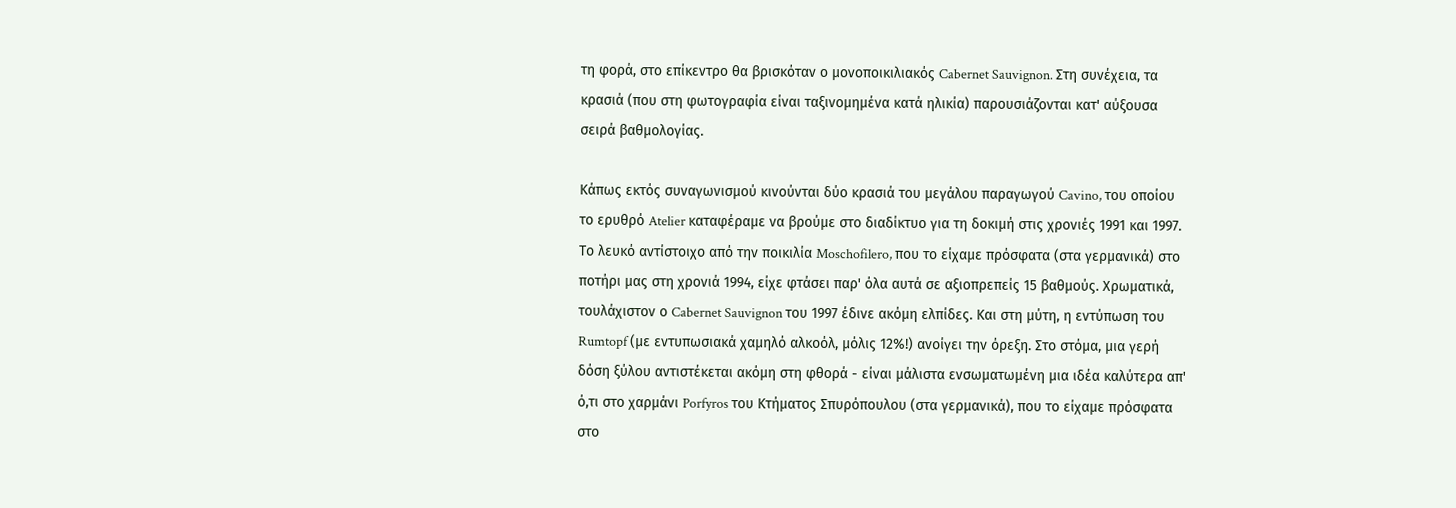τη φορά, στο επίκεντρο θα βρισκόταν ο μονοποικιλιακός Cabernet Sauvignon. Στη συνέχεια, τα κρασιά (που στη φωτογραφία είναι ταξινομημένα κατά ηλικία) παρουσιάζονται κατ' αύξουσα σειρά βαθμολογίας.

Κάπως εκτός συναγωνισμού κινούνται δύο κρασιά του μεγάλου παραγωγού Cavino, του οποίου το ερυθρό Atelier καταφέραμε να βρούμε στο διαδίκτυο για τη δοκιμή στις χρονιές 1991 και 1997. Το λευκό αντίστοιχο από την ποικιλία Moschofilero, που το είχαμε πρόσφατα (στα γερμανικά) στο ποτήρι μας στη χρονιά 1994, είχε φτάσει παρ' όλα αυτά σε αξιοπρεπείς 15 βαθμούς. Χρωματικά, τουλάχιστον ο Cabernet Sauvignon του 1997 έδινε ακόμη ελπίδες. Και στη μύτη, η εντύπωση του Rumtopf (με εντυπωσιακά χαμηλό αλκοόλ, μόλις 12%!) ανοίγει την όρεξη. Στο στόμα, μια γερή δόση ξύλου αντιστέκεται ακόμη στη φθορά - είναι μάλιστα ενσωματωμένη μια ιδέα καλύτερα απ' ό,τι στο χαρμάνι Porfyros του Κτήματος Σπυρόπουλου (στα γερμανικά), που το είχαμε πρόσφατα στο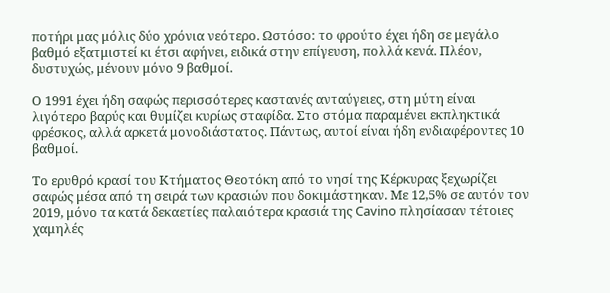ποτήρι μας μόλις δύο χρόνια νεότερο. Ωστόσο: το φρούτο έχει ήδη σε μεγάλο βαθμό εξατμιστεί κι έτσι αφήνει, ειδικά στην επίγευση, πολλά κενά. Πλέον, δυστυχώς, μένουν μόνο 9 βαθμοί.

Ο 1991 έχει ήδη σαφώς περισσότερες καστανές ανταύγειες, στη μύτη είναι λιγότερο βαρύς και θυμίζει κυρίως σταφίδα. Στο στόμα παραμένει εκπληκτικά φρέσκος, αλλά αρκετά μονοδιάστατος. Πάντως, αυτοί είναι ήδη ενδιαφέροντες 10 βαθμοί.

Το ερυθρό κρασί του Κτήματος Θεοτόκη από το νησί της Κέρκυρας ξεχωρίζει σαφώς μέσα από τη σειρά των κρασιών που δοκιμάστηκαν. Με 12,5% σε αυτόν τον 2019, μόνο τα κατά δεκαετίες παλαιότερα κρασιά της Cavino πλησίασαν τέτοιες χαμηλές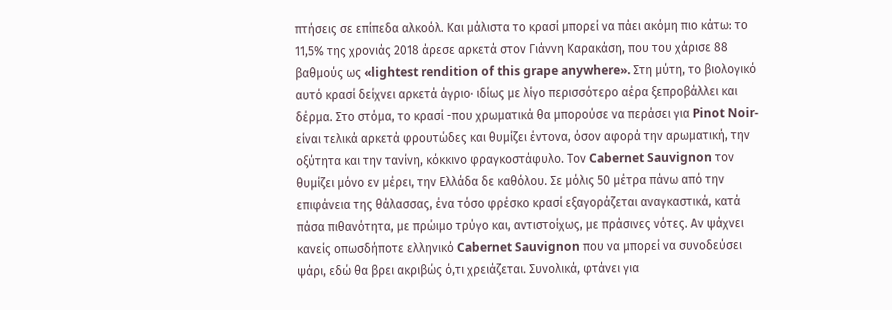πτήσεις σε επίπεδα αλκοόλ. Και μάλιστα το κρασί μπορεί να πάει ακόμη πιο κάτω: το 11,5% της χρονιάς 2018 άρεσε αρκετά στον Γιάννη Καρακάση, που του χάρισε 88 βαθμούς ως «lightest rendition of this grape anywhere». Στη μύτη, το βιολογικό αυτό κρασί δείχνει αρκετά άγριο· ιδίως με λίγο περισσότερο αέρα ξεπροβάλλει και δέρμα. Στο στόμα, το κρασί -που χρωματικά θα μπορούσε να περάσει για Pinot Noir- είναι τελικά αρκετά φρουτώδες και θυμίζει έντονα, όσον αφορά την αρωματική, την οξύτητα και την τανίνη, κόκκινο φραγκοστάφυλο. Τον Cabernet Sauvignon τον θυμίζει μόνο εν μέρει, την Ελλάδα δε καθόλου. Σε μόλις 50 μέτρα πάνω από την επιφάνεια της θάλασσας, ένα τόσο φρέσκο κρασί εξαγοράζεται αναγκαστικά, κατά πάσα πιθανότητα, με πρώιμο τρύγο και, αντιστοίχως, με πράσινες νότες. Αν ψάχνει κανείς οπωσδήποτε ελληνικό Cabernet Sauvignon που να μπορεί να συνοδεύσει ψάρι, εδώ θα βρει ακριβώς ό,τι χρειάζεται. Συνολικά, φτάνει για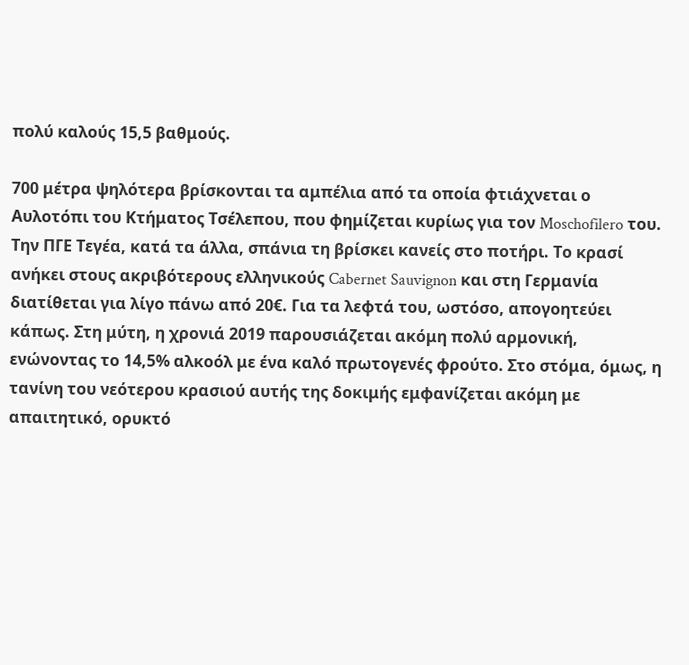πολύ καλούς 15,5 βαθμούς.

700 μέτρα ψηλότερα βρίσκονται τα αμπέλια από τα οποία φτιάχνεται ο Αυλοτόπι του Κτήματος Τσέλεπου, που φημίζεται κυρίως για τον Moschofilero του. Την ΠΓΕ Τεγέα, κατά τα άλλα, σπάνια τη βρίσκει κανείς στο ποτήρι. Το κρασί ανήκει στους ακριβότερους ελληνικούς Cabernet Sauvignon και στη Γερμανία διατίθεται για λίγο πάνω από 20€. Για τα λεφτά του, ωστόσο, απογοητεύει κάπως. Στη μύτη, η χρονιά 2019 παρουσιάζεται ακόμη πολύ αρμονική, ενώνοντας το 14,5% αλκοόλ με ένα καλό πρωτογενές φρούτο. Στο στόμα, όμως, η τανίνη του νεότερου κρασιού αυτής της δοκιμής εμφανίζεται ακόμη με απαιτητικό, ορυκτό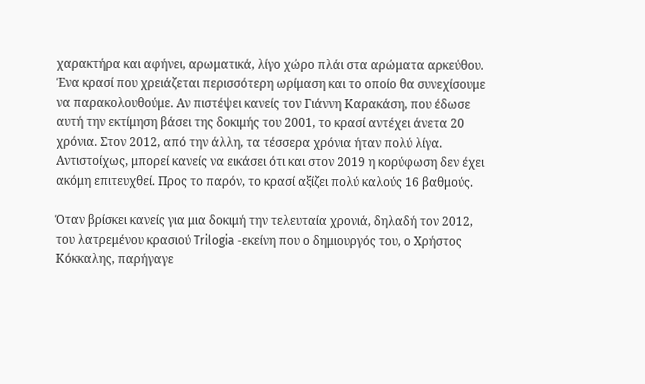χαρακτήρα και αφήνει, αρωματικά, λίγο χώρο πλάι στα αρώματα αρκεύθου. Ένα κρασί που χρειάζεται περισσότερη ωρίμαση και το οποίο θα συνεχίσουμε να παρακολουθούμε. Αν πιστέψει κανείς τον Γιάννη Καρακάση, που έδωσε αυτή την εκτίμηση βάσει της δοκιμής του 2001, το κρασί αντέχει άνετα 20 χρόνια. Στον 2012, από την άλλη, τα τέσσερα χρόνια ήταν πολύ λίγα. Αντιστοίχως, μπορεί κανείς να εικάσει ότι και στον 2019 η κορύφωση δεν έχει ακόμη επιτευχθεί. Προς το παρόν, το κρασί αξίζει πολύ καλούς 16 βαθμούς.

Όταν βρίσκει κανείς για μια δοκιμή την τελευταία χρονιά, δηλαδή τον 2012, του λατρεμένου κρασιού Trilogia -εκείνη που ο δημιουργός του, ο Χρήστος Κόκκαλης, παρήγαγε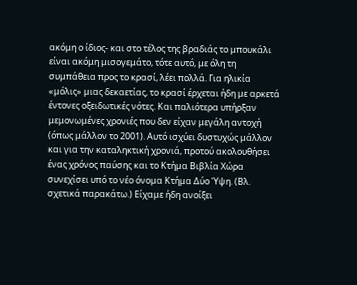ακόμη ο ίδιος- και στο τέλος της βραδιάς το μπουκάλι είναι ακόμη μισογεμάτο, τότε αυτό, με όλη τη συμπάθεια προς το κρασί, λέει πολλά. Για ηλικία «μόλις» μιας δεκαετίας, το κρασί έρχεται ήδη με αρκετά έντονες οξειδωτικές νότες. Και παλιότερα υπήρξαν μεμονωμένες χρονιές που δεν είχαν μεγάλη αντοχή (όπως μάλλον το 2001). Αυτό ισχύει δυστυχώς μάλλον και για την καταληκτική χρονιά, προτού ακολουθήσει ένας χρόνος παύσης και το Κτήμα Βιβλία Χώρα συνεχίσει υπό το νέο όνομα Κτήμα Δύο Ύψη. (Βλ. σχετικά παρακάτω.) Είχαμε ήδη ανοίξει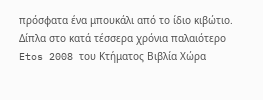πρόσφατα ένα μπουκάλι από το ίδιο κιβώτιο. Δίπλα στο κατά τέσσερα χρόνια παλαιότερο Etos 2008 του Κτήματος Βιβλία Χώρα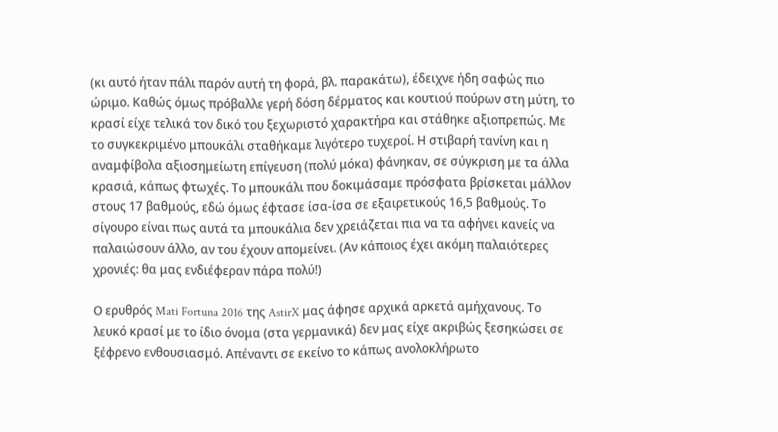(κι αυτό ήταν πάλι παρόν αυτή τη φορά, βλ. παρακάτω), έδειχνε ήδη σαφώς πιο ώριμο. Καθώς όμως πρόβαλλε γερή δόση δέρματος και κουτιού πούρων στη μύτη, το κρασί είχε τελικά τον δικό του ξεχωριστό χαρακτήρα και στάθηκε αξιοπρεπώς. Με το συγκεκριμένο μπουκάλι σταθήκαμε λιγότερο τυχεροί. Η στιβαρή τανίνη και η αναμφίβολα αξιοσημείωτη επίγευση (πολύ μόκα) φάνηκαν, σε σύγκριση με τα άλλα κρασιά, κάπως φτωχές. Το μπουκάλι που δοκιμάσαμε πρόσφατα βρίσκεται μάλλον στους 17 βαθμούς, εδώ όμως έφτασε ίσα-ίσα σε εξαιρετικούς 16,5 βαθμούς. Το σίγουρο είναι πως αυτά τα μπουκάλια δεν χρειάζεται πια να τα αφήνει κανείς να παλαιώσουν άλλο, αν του έχουν απομείνει. (Αν κάποιος έχει ακόμη παλαιότερες χρονιές: θα μας ενδιέφεραν πάρα πολύ!)

Ο ερυθρός Mati Fortuna 2016 της AstirX μας άφησε αρχικά αρκετά αμήχανους. Το λευκό κρασί με το ίδιο όνομα (στα γερμανικά) δεν μας είχε ακριβώς ξεσηκώσει σε ξέφρενο ενθουσιασμό. Απέναντι σε εκείνο το κάπως ανολοκλήρωτο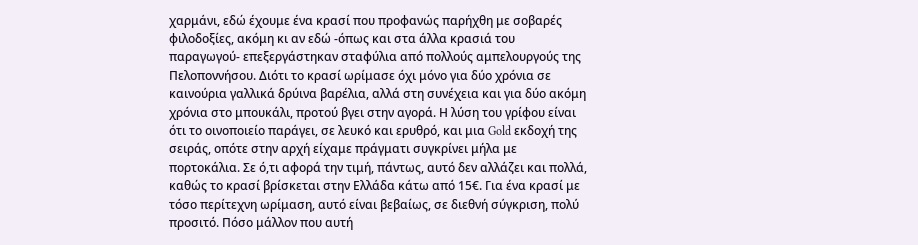χαρμάνι, εδώ έχουμε ένα κρασί που προφανώς παρήχθη με σοβαρές φιλοδοξίες, ακόμη κι αν εδώ -όπως και στα άλλα κρασιά του παραγωγού- επεξεργάστηκαν σταφύλια από πολλούς αμπελουργούς της Πελοποννήσου. Διότι το κρασί ωρίμασε όχι μόνο για δύο χρόνια σε καινούρια γαλλικά δρύινα βαρέλια, αλλά στη συνέχεια και για δύο ακόμη χρόνια στο μπουκάλι, προτού βγει στην αγορά. Η λύση του γρίφου είναι ότι το οινοποιείο παράγει, σε λευκό και ερυθρό, και μια Gold εκδοχή της σειράς, οπότε στην αρχή είχαμε πράγματι συγκρίνει μήλα με πορτοκάλια. Σε ό,τι αφορά την τιμή, πάντως, αυτό δεν αλλάζει και πολλά, καθώς το κρασί βρίσκεται στην Ελλάδα κάτω από 15€. Για ένα κρασί με τόσο περίτεχνη ωρίμαση, αυτό είναι βεβαίως, σε διεθνή σύγκριση, πολύ προσιτό. Πόσο μάλλον που αυτή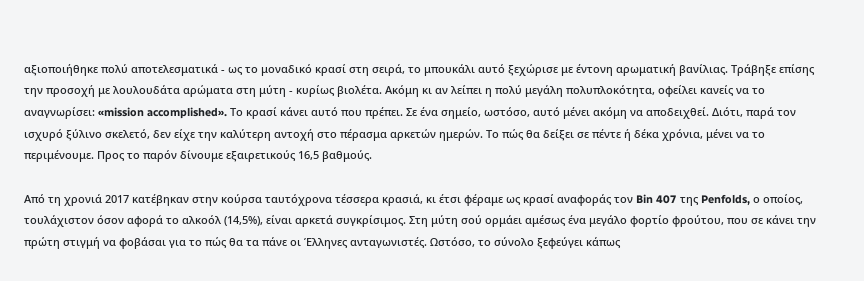αξιοποιήθηκε πολύ αποτελεσματικά - ως το μοναδικό κρασί στη σειρά, το μπουκάλι αυτό ξεχώρισε με έντονη αρωματική βανίλιας. Τράβηξε επίσης την προσοχή με λουλουδάτα αρώματα στη μύτη - κυρίως βιολέτα. Ακόμη κι αν λείπει η πολύ μεγάλη πολυπλοκότητα, οφείλει κανείς να το αναγνωρίσει: «mission accomplished». Το κρασί κάνει αυτό που πρέπει. Σε ένα σημείο, ωστόσο, αυτό μένει ακόμη να αποδειχθεί. Διότι, παρά τον ισχυρό ξύλινο σκελετό, δεν είχε την καλύτερη αντοχή στο πέρασμα αρκετών ημερών. Το πώς θα δείξει σε πέντε ή δέκα χρόνια, μένει να το περιμένουμε. Προς το παρόν δίνουμε εξαιρετικούς 16,5 βαθμούς.

Από τη χρονιά 2017 κατέβηκαν στην κούρσα ταυτόχρονα τέσσερα κρασιά, κι έτσι φέραμε ως κρασί αναφοράς τον Bin 407 της Penfolds, ο οποίος, τουλάχιστον όσον αφορά το αλκοόλ (14,5%), είναι αρκετά συγκρίσιμος. Στη μύτη σού ορμάει αμέσως ένα μεγάλο φορτίο φρούτου, που σε κάνει την πρώτη στιγμή να φοβάσαι για το πώς θα τα πάνε οι Έλληνες ανταγωνιστές. Ωστόσο, το σύνολο ξεφεύγει κάπως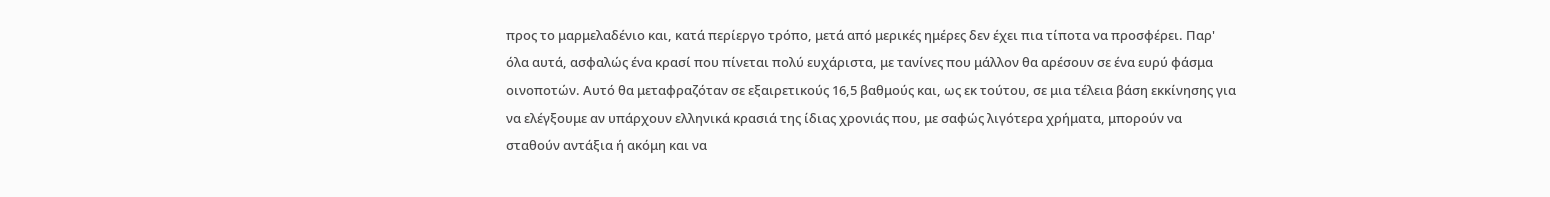προς το μαρμελαδένιο και, κατά περίεργο τρόπο, μετά από μερικές ημέρες δεν έχει πια τίποτα να προσφέρει. Παρ' όλα αυτά, ασφαλώς ένα κρασί που πίνεται πολύ ευχάριστα, με τανίνες που μάλλον θα αρέσουν σε ένα ευρύ φάσμα οινοποτών. Αυτό θα μεταφραζόταν σε εξαιρετικούς 16,5 βαθμούς και, ως εκ τούτου, σε μια τέλεια βάση εκκίνησης για να ελέγξουμε αν υπάρχουν ελληνικά κρασιά της ίδιας χρονιάς που, με σαφώς λιγότερα χρήματα, μπορούν να σταθούν αντάξια ή ακόμη και να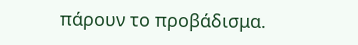πάρουν το προβάδισμα.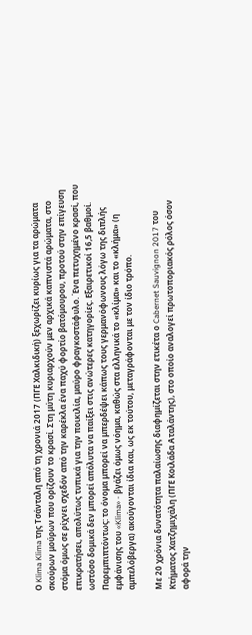Ο Klima Klima της Τσάνταλη από τη χρονιά 2017 (ΠΓΕ Χαλκιδική) ξεχωρίζει κυρίως για τα αρώματα σκούρων μούρων που ορίζουν το κρασί. Στη μύτη κυριαρχούν μεν αρχικά καπνιστά αρώματα, στο στόμα όμως σε ρίχνει σχεδόν από την καρέκλα ένα παχύ φορτίο βατόμουρου, προτού στην επίγευση επικρατήσει, απολύτως τυπικά για την ποικιλία, μαύρο φραγκοστάφυλο. Ένα πετυχημένο κρασί, που ωστόσο δομικά δεν μπορεί απόλυτα να παίξει στις ανώτερες κατηγορίες. Εξαιρετικοί 16,5 βαθμοί. Παρεμπιπτόντως: το όνομα μπορεί να μπερδέψει κάπως τους γερμανόφωνους λόγω της διπλής εμφάνισης του «Klima» - βγάζει όμως νόημα, καθώς στα ελληνικά το «κλίμα» και το «κλήμα» (η αμπελόβεργα) ακούγονται ίδια και, ως εκ τούτου, μεταγράφονται με τον ίδιο τρόπο.

Με 20 χρόνια δυνατότητα παλαίωσης διαφημίζεται στην ετικέτα ο Cabernet Sauvignon 2017 του Κτήματος Χατζημιχάλη (ΠΓΕ Κοιλάδα Αταλάντης), στο οποίο αναλογεί πρωτοποριακός ρόλος όσον αφορά την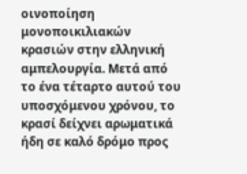οινοποίηση μονοποικιλιακών κρασιών στην ελληνική αμπελουργία. Μετά από το ένα τέταρτο αυτού του υποσχόμενου χρόνου, το κρασί δείχνει αρωματικά ήδη σε καλό δρόμο προς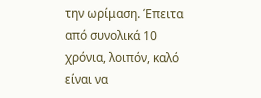την ωρίμαση. Έπειτα από συνολικά 10 χρόνια, λοιπόν, καλό είναι να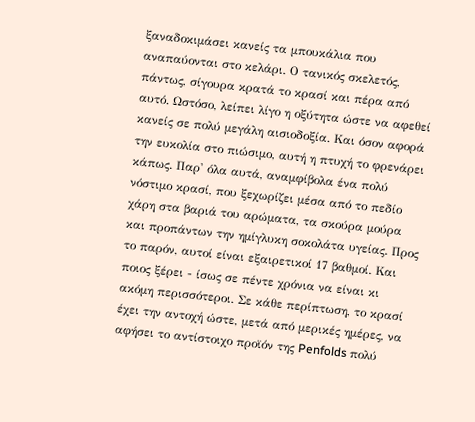ξαναδοκιμάσει κανείς τα μπουκάλια που αναπαύονται στο κελάρι. Ο τανικός σκελετός, πάντως, σίγουρα κρατά το κρασί και πέρα από αυτό. Ωστόσο, λείπει λίγο η οξύτητα ώστε να αφεθεί κανείς σε πολύ μεγάλη αισιοδοξία. Και όσον αφορά την ευκολία στο πιώσιμο, αυτή η πτυχή το φρενάρει κάπως. Παρ' όλα αυτά, αναμφίβολα ένα πολύ νόστιμο κρασί, που ξεχωρίζει μέσα από το πεδίο χάρη στα βαριά του αρώματα, τα σκούρα μούρα και προπάντων την ημίγλυκη σοκολάτα υγείας. Προς το παρόν, αυτοί είναι εξαιρετικοί 17 βαθμοί. Και ποιος ξέρει - ίσως σε πέντε χρόνια να είναι κι ακόμη περισσότεροι. Σε κάθε περίπτωση, το κρασί έχει την αντοχή ώστε, μετά από μερικές ημέρες, να αφήσει το αντίστοιχο προϊόν της Penfolds πολύ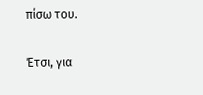πίσω του.

Έτσι, για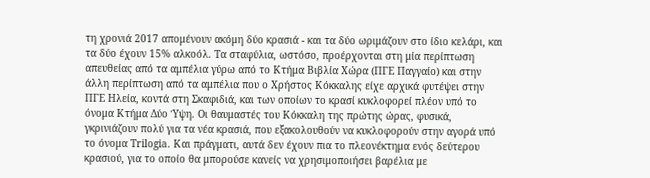τη χρονιά 2017 απομένουν ακόμη δύο κρασιά - και τα δύο ωριμάζουν στο ίδιο κελάρι, και τα δύο έχουν 15% αλκοόλ. Τα σταφύλια, ωστόσο, προέρχονται στη μία περίπτωση απευθείας από τα αμπέλια γύρω από το Κτήμα Βιβλία Χώρα (ΠΓΕ Παγγαίο) και στην άλλη περίπτωση από τα αμπέλια που ο Χρήστος Κόκκαλης είχε αρχικά φυτέψει στην ΠΓΕ Ηλεία, κοντά στη Σκαφιδιά, και των οποίων το κρασί κυκλοφορεί πλέον υπό το όνομα Κτήμα Δύο Ύψη. Οι θαυμαστές του Κόκκαλη της πρώτης ώρας, φυσικά, γκρινιάζουν πολύ για τα νέα κρασιά, που εξακολουθούν να κυκλοφορούν στην αγορά υπό το όνομα Trilogia. Και πράγματι, αυτά δεν έχουν πια το πλεονέκτημα ενός δεύτερου κρασιού, για το οποίο θα μπορούσε κανείς να χρησιμοποιήσει βαρέλια με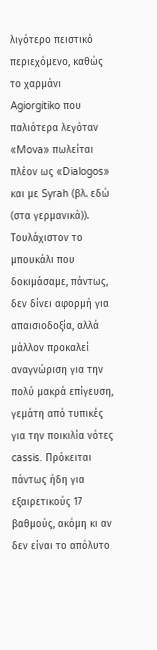λιγότερο πειστικό περιεχόμενο, καθώς το χαρμάνι Agiorgitiko που παλιότερα λεγόταν «Mova» πωλείται πλέον ως «Dialogos» και με Syrah (βλ. εδώ (στα γερμανικά)). Τουλάχιστον το μπουκάλι που δοκιμάσαμε, πάντως, δεν δίνει αφορμή για απαισιοδοξία, αλλά μάλλον προκαλεί αναγνώριση για την πολύ μακρά επίγευση, γεμάτη από τυπικές για την ποικιλία νότες cassis. Πρόκειται πάντως ήδη για εξαιρετικούς 17 βαθμούς, ακόμη κι αν δεν είναι το απόλυτο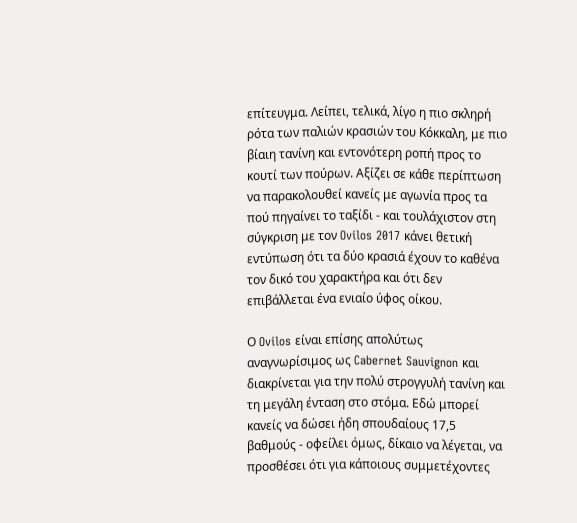επίτευγμα. Λείπει, τελικά, λίγο η πιο σκληρή ρότα των παλιών κρασιών του Κόκκαλη, με πιο βίαιη τανίνη και εντονότερη ροπή προς το κουτί των πούρων. Αξίζει σε κάθε περίπτωση να παρακολουθεί κανείς με αγωνία προς τα πού πηγαίνει το ταξίδι - και τουλάχιστον στη σύγκριση με τον Ovilos 2017 κάνει θετική εντύπωση ότι τα δύο κρασιά έχουν το καθένα τον δικό του χαρακτήρα και ότι δεν επιβάλλεται ένα ενιαίο ύφος οίκου.

Ο Ovilos είναι επίσης απολύτως αναγνωρίσιμος ως Cabernet Sauvignon και διακρίνεται για την πολύ στρογγυλή τανίνη και τη μεγάλη ένταση στο στόμα. Εδώ μπορεί κανείς να δώσει ήδη σπουδαίους 17,5 βαθμούς - οφείλει όμως, δίκαιο να λέγεται, να προσθέσει ότι για κάποιους συμμετέχοντες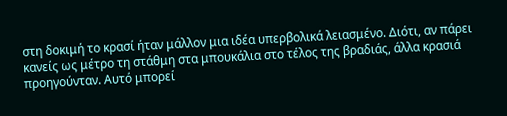στη δοκιμή το κρασί ήταν μάλλον μια ιδέα υπερβολικά λειασμένο. Διότι, αν πάρει κανείς ως μέτρο τη στάθμη στα μπουκάλια στο τέλος της βραδιάς, άλλα κρασιά προηγούνταν. Αυτό μπορεί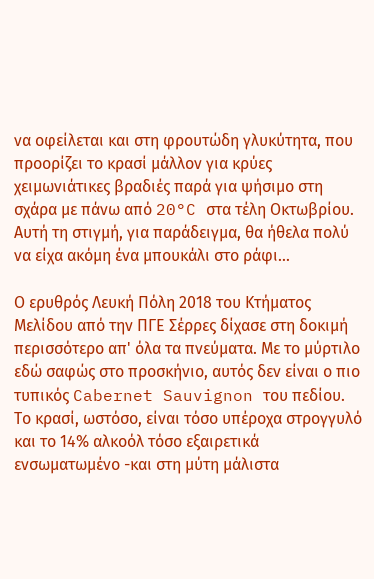να οφείλεται και στη φρουτώδη γλυκύτητα, που προορίζει το κρασί μάλλον για κρύες χειμωνιάτικες βραδιές παρά για ψήσιμο στη σχάρα με πάνω από 20°C στα τέλη Οκτωβρίου. Αυτή τη στιγμή, για παράδειγμα, θα ήθελα πολύ να είχα ακόμη ένα μπουκάλι στο ράφι...

Ο ερυθρός Λευκή Πόλη 2018 του Κτήματος Μελίδου από την ΠΓΕ Σέρρες δίχασε στη δοκιμή περισσότερο απ' όλα τα πνεύματα. Με το μύρτιλο εδώ σαφώς στο προσκήνιο, αυτός δεν είναι ο πιο τυπικός Cabernet Sauvignon του πεδίου. Το κρασί, ωστόσο, είναι τόσο υπέροχα στρογγυλό και το 14% αλκοόλ τόσο εξαιρετικά ενσωματωμένο -και στη μύτη μάλιστα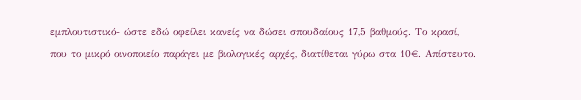εμπλουτιστικό- ώστε εδώ οφείλει κανείς να δώσει σπουδαίους 17,5 βαθμούς. Το κρασί, που το μικρό οινοποιείο παράγει με βιολογικές αρχές, διατίθεται γύρω στα 10€. Απίστευτο.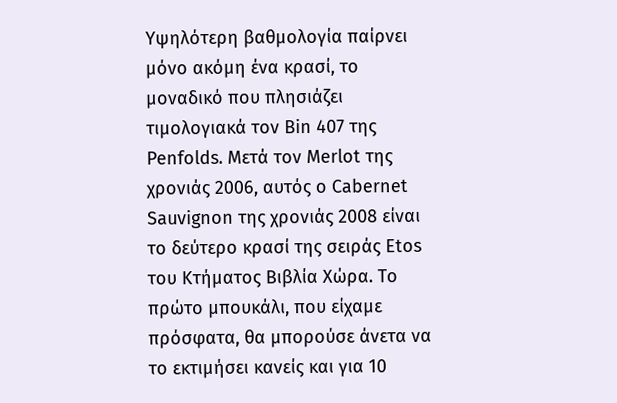Υψηλότερη βαθμολογία παίρνει μόνο ακόμη ένα κρασί, το μοναδικό που πλησιάζει τιμολογιακά τον Bin 407 της Penfolds. Μετά τον Merlot της χρονιάς 2006, αυτός ο Cabernet Sauvignon της χρονιάς 2008 είναι το δεύτερο κρασί της σειράς Etos του Κτήματος Βιβλία Χώρα. Το πρώτο μπουκάλι, που είχαμε πρόσφατα, θα μπορούσε άνετα να το εκτιμήσει κανείς και για 10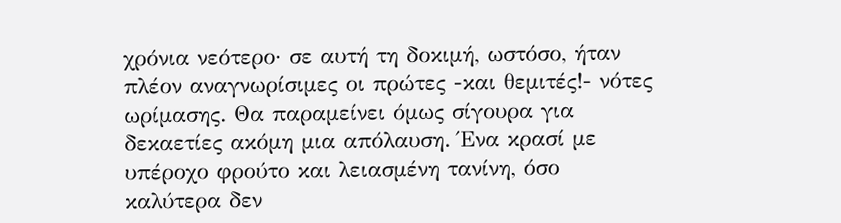χρόνια νεότερο· σε αυτή τη δοκιμή, ωστόσο, ήταν πλέον αναγνωρίσιμες οι πρώτες -και θεμιτές!- νότες ωρίμασης. Θα παραμείνει όμως σίγουρα για δεκαετίες ακόμη μια απόλαυση. Ένα κρασί με υπέροχο φρούτο και λειασμένη τανίνη, όσο καλύτερα δεν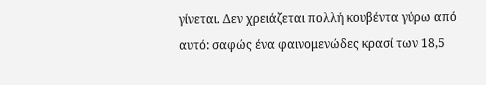γίνεται. Δεν χρειάζεται πολλή κουβέντα γύρω από αυτό: σαφώς ένα φαινομενώδες κρασί των 18,5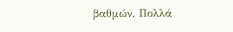βαθμών. Πολλά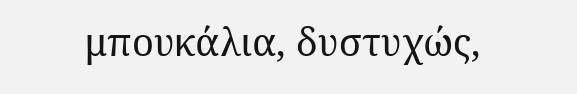μπουκάλια, δυστυχώς,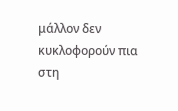μάλλον δεν κυκλοφορούν πια στη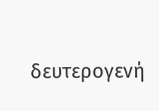δευτερογενή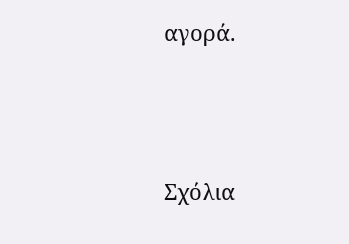αγορά.




Σχόλια